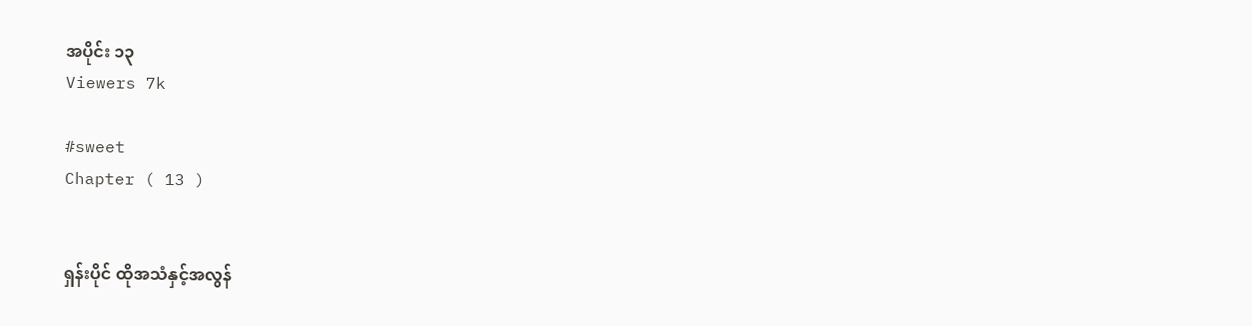အပိုင်း ၁၃
Viewers 7k

#sweet
Chapter ( 13 )


ရှန်းပိုင် ထိုအသံနှင့်အလွန်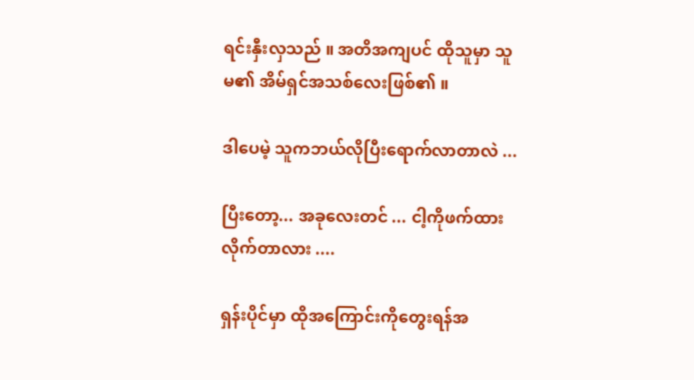ရင်းနှီးလှသည် ။ အတိအကျပင် ထိုသူမှာ သူမ၏ အိမ်ရှင်အသစ်လေးဖြစ်၏ ။

ဒါပေမဲ့ သူကဘယ်လိုပြီးရောက်လာတာလဲ ...

ပြီးတော့... အခုလေးတင် ... ငါ့ကိုဖက်ထားလိုက်တာလား ....

ရှန်းပိုင်မှာ ထိုအကြောင်းကိုတွေးရန်အ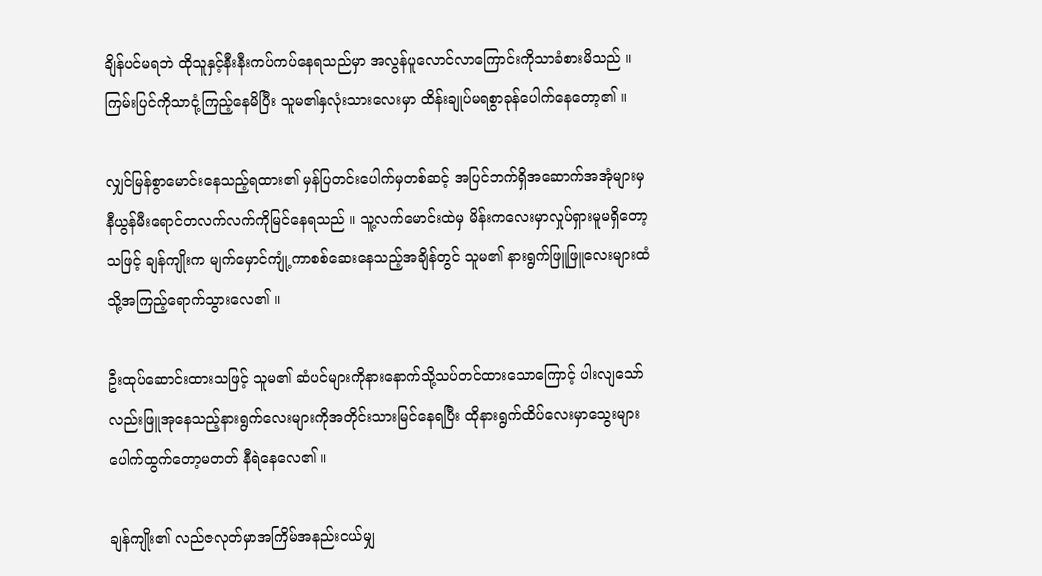ချိန်ပင်မရဘဲ ထိုသူနှင့်နီးနီးကပ်ကပ်နေရသည်မှာ အလွန်ပူလောင်လာကြောင်းကိုသာခံစားမိသည် ။ ကြမ်းပြင်ကိုသာငုံ့ကြည့်နေမိပြီး သူမ၏နှလုံးသားလေးမှာ ထိန်းချုပ်မရစွာခုန်ပေါက်နေတော့၏ ။

လျှင်မြန်စွာမောင်းနေသည့်ရထား၏ မှန်ပြတင်းပေါက်မှတစ်ဆင့် အပြင်ဘက်ရှိအဆောက်အအုံများမှ နီယွန်မီးရောင်တလက်လက်ကိုမြင်နေရသည် ။ သူ့လက်မောင်းထဲမှ မိန်းကလေးမှာလှုပ်ရှားမူမရှိတော့သဖြင့် ချန်ကျိုးက မျက်မှောင်ကျုံ့ကာစစ်ဆေးနေသည့်အချိန်တွင် သူမ၏ နားရွက်ဖြူဖြူလေးများထံသို့အကြည့်ရောက်သွားလေ၏ ။

ဦးထုပ်ဆောင်းထားသဖြင့် သူမ၏ ဆံပင်များကိုနားနောက်သို့သပ်တင်ထားသောကြောင့် ပါးလျသော်လည်းဖြူအုနေသည့်နားရွက်လေးများကိုအတိုင်းသားမြင်နေရပြီး ထိုနားရွက်ထိပ်လေးမှာသွေးများပေါက်ထွက်တော့မတတ် နီရဲနေလေ၏ ။

ချန်ကျိုး၏ လည်ဇလုတ်မှာအကြိမ်အနည်းငယ်မျှ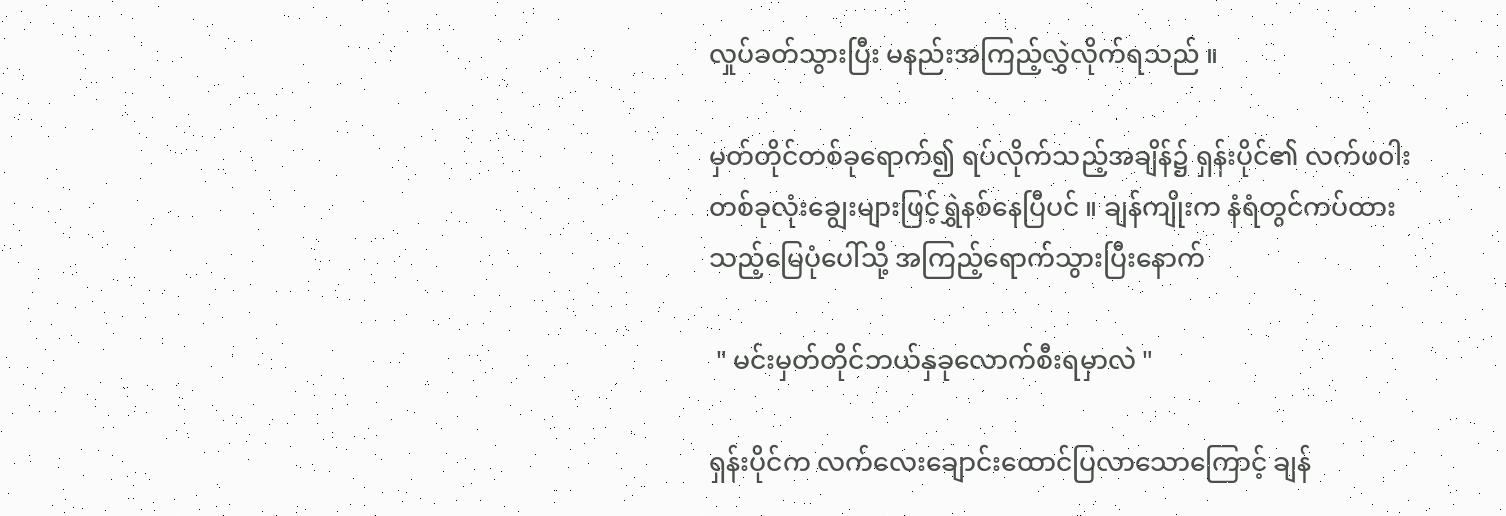လှုပ်ခတ်သွားပြီး မနည်းအကြည့်လွှဲလိုက်ရသည် ။

မှတ်တိုင်တစ်ခုရောက်၍ ရပ်လိုက်သည့်အချိန်၌ ရှန်းပိုင်၏ လက်ဖ၀ါးတစ်ခုလုံးချွေးများဖြင့်ရွှဲနစ်နေပြီပင် ။ ချန်ကျိုးက နံရံတွင်ကပ်ထားသည့်မြေပုံပေါ်သို့ အကြည့်ရောက်သွားပြီးနောက်

 " မင်းမှတ်တိုင်ဘယ်နှခုလောက်စီးရမှာလဲ "

ရှန်းပိုင်က လက်လေးချောင်းထောင်ပြလာသောကြောင့် ချန်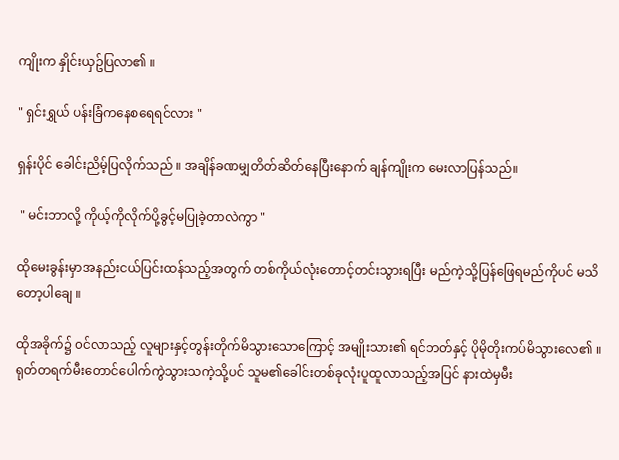ကျိုးက နှိုင်းယှဥ်ပြလာ၏ ။

" ရှင်းရွှယ် ပန်းခြံကနေစရေရင်လား "

ရှန်းပိုင် ခေါင်းညိမ့်ပြလိုက်သည် ။ အချိန်ခဏမျှတိတ်ဆိတ်နေပြီးနောက် ချန်ကျိုးက မေးလာပြန်သည်။

 " မင်းဘာလို့ ကိုယ့်ကိုလိုက်ပို့ခွင့်မပြုခဲ့တာလဲကွာ "

ထိုမေးခွန်းမှာအနည်းငယ်ပြင်းထန်သည့်အတွက် တစ်ကိုယ်လုံးတောင့်တင်းသွားရပြီး မည်ကဲ့သို့ပြန်ဖြေရမည်ကိုပင် မသိတော့ပါချေ ။

ထိုအခိုက်၌ ၀င်လာသည့် လူများနှင့်တွန်းတိုက်မိသွားသောကြောင့် အမျိုးသား၏ ရင်ဘတ်နှင့် ပိုမိုတိုးကပ်မိသွားလေ၏ ။ ရုတ်တရက်မီးတောင်ပေါက်ကွဲသွားသကဲ့သို့ပင် သူမ၏ခေါင်းတစ်ခုလုံးပူထူလာသည့်အပြင် နားထဲမှမီး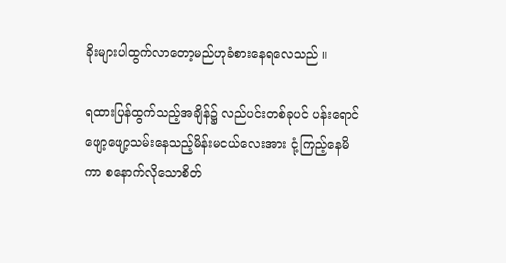ခိုးများပါထွက်လာတော့မည်ဟုခံစားနေရလေသည် ။

ရထားပြန်ထွက်သည့်အချိန်၌ လည်ပင်းတစ်ခုပင် ပန်းရောင်ဖျော့ဖျော့သမ်းနေသည့်မိန်းမငယ်လေးအား ငုံ့ကြည့်နေမိကာ စနောက်လိုသောစိတ်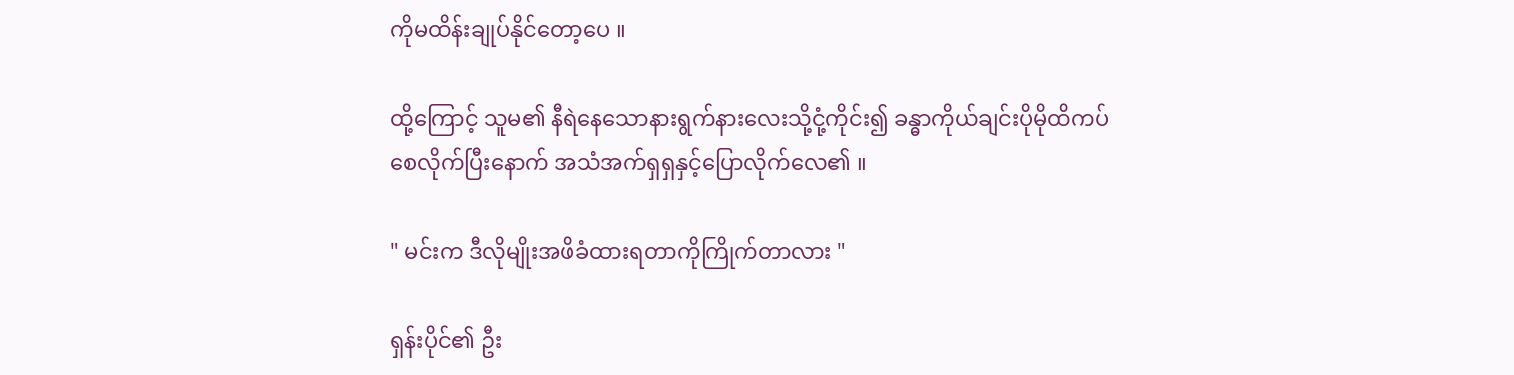ကိုမထိန်းချုပ်နိုင်တော့ပေ ။

ထို့ကြောင့် သူမ၏ နီရဲနေသောနားရွက်နားလေးသို့ငုံ့ကိုင်း၍ ခန္ဓာကိုယ်ချင်းပိုမိုထိကပ်စေလိုက်ပြီးနောက် အသံအက်ရှရှနှင့်ပြောလိုက်လေ၏ ။

" မင်းက ဒီလိုမျိုးအဖိခံထားရတာကိုကြိုက်တာလား "

ရှန်းပိုင်၏ ဦး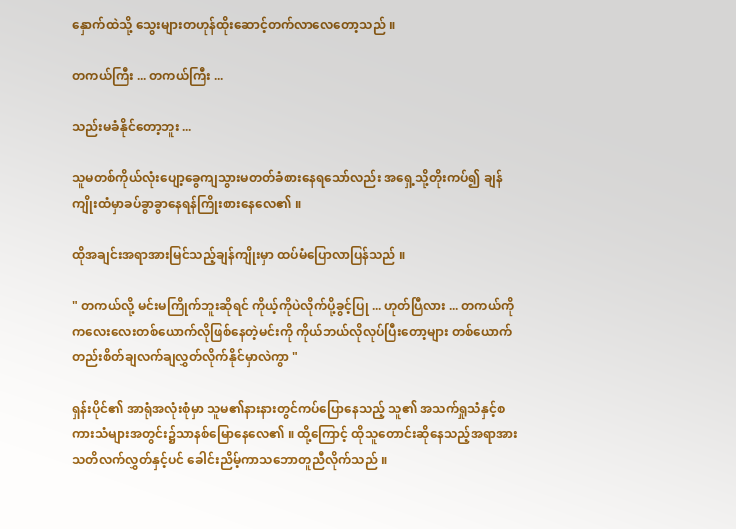နှောက်ထဲသို့ သွေးများတဟုန်ထိုးဆောင့်တက်လာလေတော့သည် ။

တကယ်ကြီး ... တကယ်ကြီး ...

သည်းမခံနိုင်တော့ဘူး ...

သူမတစ်ကိုယ်လုံးပျော့ခွေကျသွားမတတ်ခံစားနေရသော်လည်း အရှေ့သို့တိုးကပ်၍ ချန်ကျိုးထံမှာခပ်ခွာခွာနေရန်ကြိုးစားနေလေ၏ ။

ထိုအချင်းအရာအားမြင်သည့်ချန်ကျိုးမှာ ထပ်မံပြောလာပြန်သည် ။

" တကယ်လို့ မင်းမကြိုက်ဘူးဆိုရင် ကိုယ့်ကိုပဲလိုက်ပို့ခွင့်ပြု ... ဟုတ်ပြီလား ... တကယ်ကို ကလေးလေးတစ်ယောက်လိုဖြစ်နေတဲ့မင်းကို ကိုယ်ဘယ်လိုလုပ်ပြီးတော့များ တစ်ယောက်တည်းစိတ်ချလက်ချလွှတ်လိုက်နိုင်မှာလဲကွာ "

ရှန်းပိုင်၏ အာရုံအလုံးစုံမှာ သူမ၏နားနားတွင်ကပ်ပြောနေသည့် သူ၏ အသက်ရှုသံနှင့်စကားသံများအတွင်း၌သာနစ်မြောနေလေ၏ ။ ထို့ကြောင့် ထိုသူတောင်းဆိုနေသည့်အရာအား သတိလက်လွှတ်နှင့်ပင် ခေါင်းညိမ့်ကာသဘောတူညီလိုက်သည် ။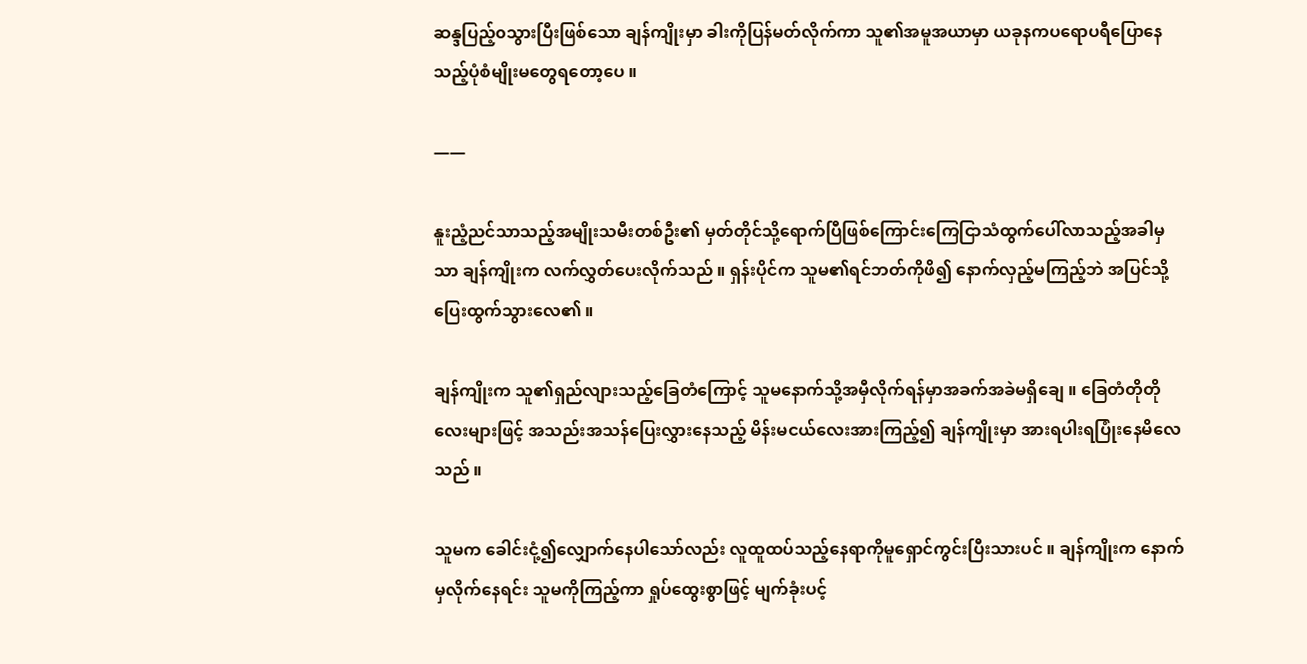ဆန္ဒပြည့်၀သွားပြီးဖြစ်သော ချန်ကျိုးမှာ ခါးကိုပြန်မတ်လိုက်ကာ သူ၏အမူအယာမှာ ယခုနကပရောပရီပြောနေသည့်ပုံစံမျိုးမတွေရတော့ပေ ။

——

နူးညံ့ညင်သာသည့်အမျိုးသမီးတစ်ဦး၏ မှတ်တိုင်သို့ရောက်ပြီဖြစ်ကြောင်းကြေငြာသံထွက်ပေါ်လာသည့်အခါမှသာ ချန်ကျိုးက လက်လွှတ်ပေးလိုက်သည် ။ ရှန်းပိုင်က သူမ၏ရင်ဘတ်ကိုဖိ၍ နောက်လှည့်မကြည့်ဘဲ အပြင်သို့ပြေးထွက်သွားလေ၏ ။

ချန်ကျိုးက သူ၏ရှည်လျားသည့်ခြေတံကြောင့် သူမနောက်သို့အမှီလိုက်ရန်မှာအခက်အခဲမရှိချေ ။ ခြေတံတိုတိုလေးများဖြင့် အသည်းအသန်ပြေးလွှားနေသည့် မိန်းမငယ်လေးအားကြည့်၍ ချန်ကျိုးမှာ အားရပါးရပြုံးနေမိလေသည် ။

သူမက ခေါင်းငုံ့၍လျှောက်နေပါသော်လည်း လူထူထပ်သည့်နေရာကိုမူရှောင်ကွင်းပြီးသားပင် ။ ချန်ကျိုးက နောက်မှလိုက်နေရင်း သူမကိုကြည့်ကာ ရှုပ်ထွေးစွာဖြင့် မျက်ခုံးပင့်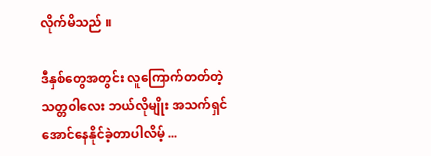လိုက်မိသည် ။

ဒီနှစ်တွေအတွင်း လူကြောက်တတ်တဲ့သတ္တ၀ါလေး ဘယ်လိုမျိုး အသက်ရှင်အောင်နေနိုင်ခဲ့တာပါလိမ့် ...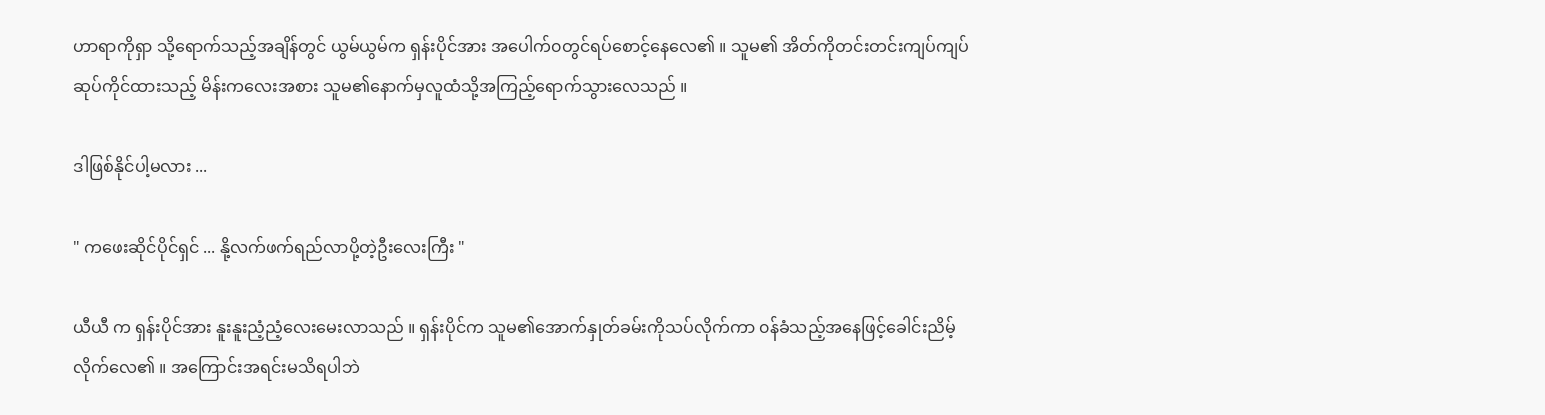ဟာရာကိုရှာ သို့ရောက်သည့်အချိန်တွင် ယွမ်ယွမ်က ရှန်းပိုင်အား အပေါက်၀တွင်ရပ်စောင့်နေလေ၏ ။ သူမ၏ အိတ်ကိုတင်းတင်းကျပ်ကျပ်ဆုပ်ကိုင်ထားသည့် မိန်းကလေးအစား သူမ၏နောက်မှလူထံသို့အကြည့်ရောက်သွားလေသည် ။

ဒါဖြစ်နိုင်ပါ့မလား ...

" ကဖေးဆိုင်ပိုင်ရှင် ... နို့လက်ဖက်ရည်လာပို့တဲ့ဦးလေးကြီး "

ယီယီ က ရှန်းပိုင်အား နူးနူးညံ့ညံ့လေးမေးလာသည် ။ ရှန်းပိုင်က သူမ၏အောက်နှုတ်ခမ်းကိုသပ်လိုက်ကာ ၀န်ခံသည့်အနေဖြင့်ခေါင်းညိမ့်လိုက်လေ၏ ။ အကြောင်းအရင်းမသိရပါဘဲ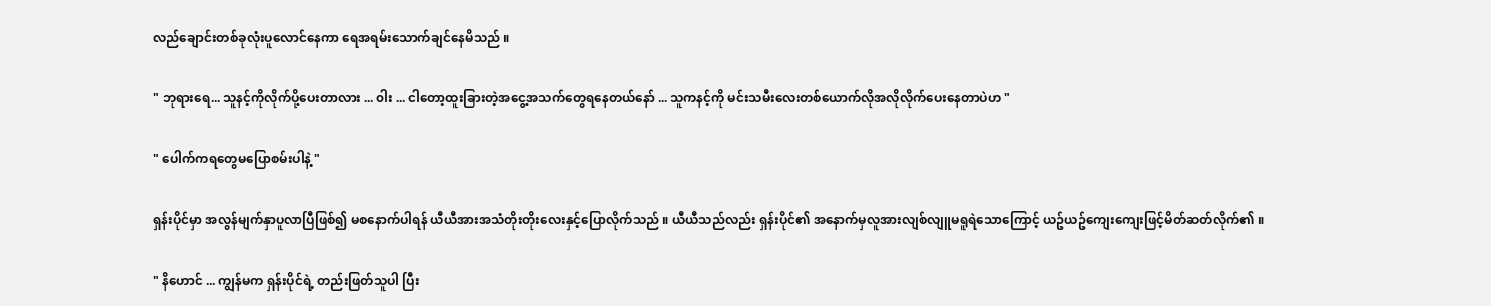လည်ချောင်းတစ်ခုလုံးပူလောင်နေကာ ရေအရမ်းသောက်ချင်နေမိသည် ။

" ဘုရားရေ... သူနင့်ကိုလိုက်ပို့ပေးတာလား ... ၀ါး ... ငါတော့ထူးခြားတဲ့အငွေ့အသက်တွေရနေတယ်နော် ... သူကနင့်ကို မင်းသမီးလေးတစ်ယောက်လိုအလိုလိုက်ပေးနေတာပဲဟ "

" ပေါက်ကရတွေမပြောစမ်းပါနဲ့ "

ရှန်းပိုင်မှာ အလွန်မျက်နှာပူလာပြီဖြစ်၍ မစနောက်ပါရန် ယီယီအားအသံတိုးတိုးလေးနှင့်ပြောလိုက်သည် ။ ယီယီသည်လည်း ရှန်းပိုင်၏ အနောက်မှလူအားလျစ်လျူမရူရဲသောကြောင့် ယဥ်ယဥ်ကျေးကျေးဖြင့်မိတ်ဆတ်လိုက်၏ ။

" နိဟောင် ... ကျွန်မက ရှန်းပိုင်ရဲ့ တည်းဖြတ်သူပါ ပြီး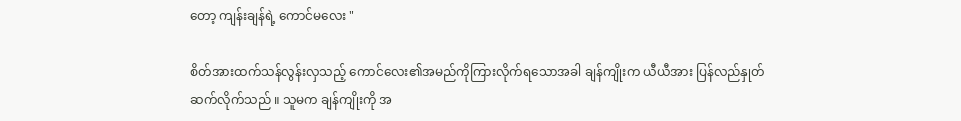တော့ ကျန်းချန်ရဲ့ ကောင်မလေး "

စိတ်အားထက်သန်လွန်းလှသည့် ကောင်လေး၏အမည်ကိုကြားလိုက်ရသောအခါ ချန်ကျိုးက ယီယီအား ပြန်လည်နှုတ်ဆက်လိုက်သည် ။ သူမက ချန်ကျိုးကို အ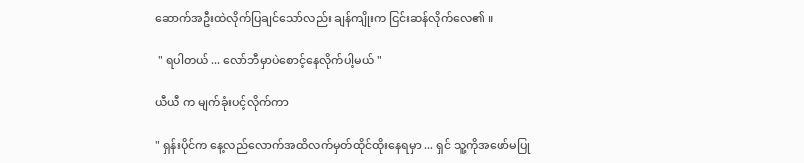ဆောက်အဦးထဲလိုက်ပြချင်သော်လည်း ချန်ကျိုးက ငြင်းဆန်လိုက်လေ၏ ။

 " ရပါတယ် ... လော်ဘီမှာပဲစောင့်နေလိုက်ပါ့မယ် "

ယီယီ က မျက်ခုံးပင့်လိုက်ကာ

" ရှန်းပိုင်က နေ့လည်လောက်အထိလက်မှတ်ထိုင်ထိုးနေရမှာ ... ရှင် သူ့ကိုအဖော်မပြု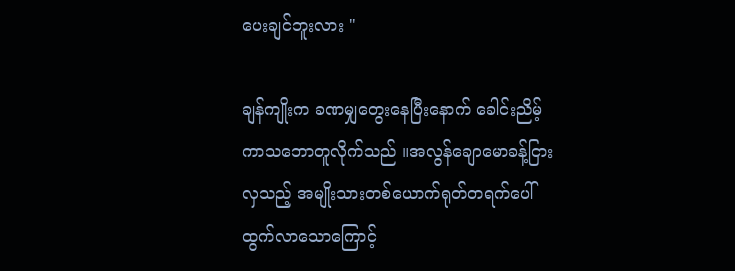ပေးချင်ဘူးလား "

ချန်ကျိုးက ခဏမျှတွေးနေပြီးနောက် ခေါင်းညိမ့်ကာသဘောတူလိုက်သည် ။အလွန်ချောမောခန့်ငြားလှသည့် အမျိုးသားတစ်ယောက်ရုတ်တရက်ပေါ်ထွက်လာသောကြောင့်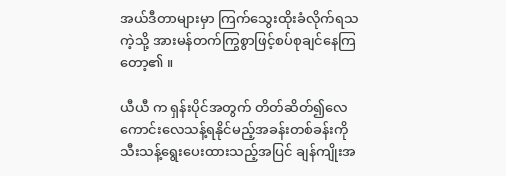အယ်ဒီတာများမှာ ကြက်သွေးထိုးခံလိုက်ရသကဲ့သို့ အားမန်တက်ကြွစွာဖြင့်စပ်စုချင်နေကြတော့၏ ။

ယီယီ က ရှန်းပိုင်အတွက် တိတ်ဆိတ်၍လေကောင်းလေသန့်ရနိုင်မည့်အခန်းတစ်ခန်းကိုသီးသန့်ရွေးပေးထားသည့်အပြင် ချန်ကျိုးအ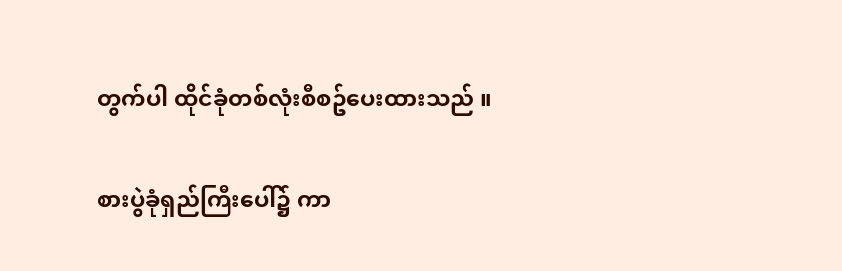တွက်ပါ ထိုင်ခုံတစ်လုံးစီစဥ်ပေးထားသည် ။

စားပွဲခုံရှည်ကြီးပေါ်၌ ကာ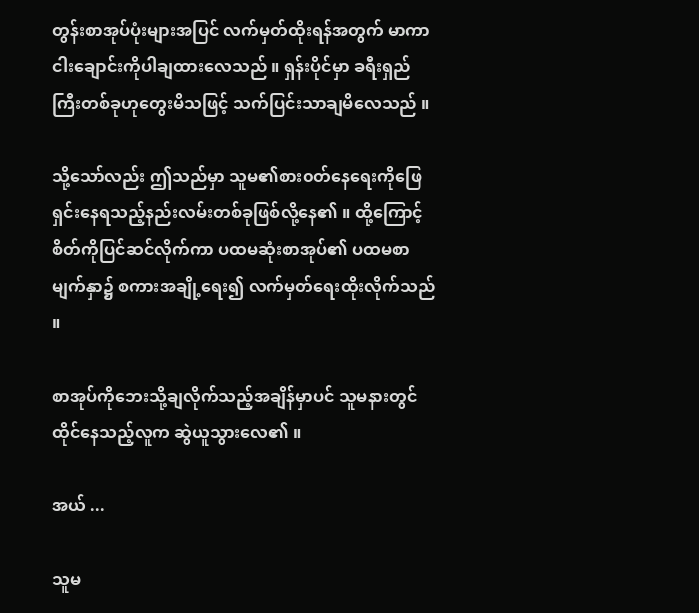တွန်းစာအုပ်ပုံးများအပြင် လက်မှတ်ထိုးရန်အတွက် မာကာငါးချောင်းကိုပါချထားလေသည် ။ ရှန်းပိုင်မှာ ခရီးရှည်ကြီးတစ်ခုဟုတွေးမိသဖြင့် သက်ပြင်းသာချမိလေသည် ။

သို့သော်လည်း ဤသည်မှာ သူမ၏စား၀တ်နေရေးကိုဖြေရှင်းနေရသည့်နည်းလမ်းတစ်ခုဖြစ်လို့နေ၏ ။ ထို့ကြောင့် စိတ်ကိုပြင်ဆင်လိုက်ကာ ပထမဆုံးစာအုပ်၏ ပထမစာမျက်နှာ၌ စကားအချို့ရေး၍ လက်မှတ်ရေးထိုးလိုက်သည် ။

စာအုပ်ကိုဘေးသို့ချလိုက်သည့်အချိန်မှာပင် သူမနားတွင်ထိုင်နေသည့်လူက ဆွဲယူသွားလေ၏ ။

အယ် ...

သူမ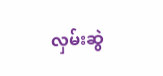လှမ်းဆွဲ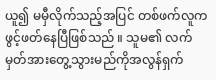ယူ၍ မမှီလိုက်သည့်အပြင် တစ်ဖက်လူကဖွင့်ဖတ်နေပြီဖြစ်သည် ။ သူမ၏ လက်မှတ်အားတွေ့သွားမည်ကိုအလွန်ရှက်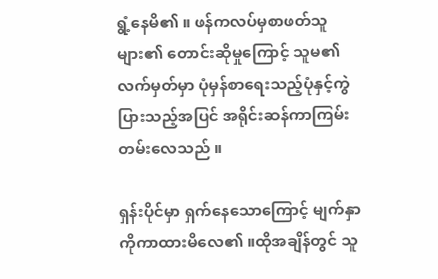ရွံ့နေမိ၏ ။ ဖန်ကလပ်မှစာဖတ်သူများ၏ တောင်းဆိုမှုကြောင့် သူမ၏ လက်မှတ်မှာ ပုံမှန်စာရေးသည့်ပုံနှင့်ကွဲပြားသည့်အပြင် အရိုင်းဆန်ကာကြမ်းတမ်းလေသည် ။

ရှန်းပိုင်မှာ ရှက်နေသောကြောင့် မျက်နှာကိုကာထားမိလေ၏ ။ထိုအချိန်တွင် သူ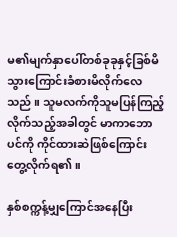မ၏မျက်နှာပေါ်တစ်ခုခုနှင့်ခြစ်မိသွားကြောင်းခံစားမိလိုက်လေသည် ။ သူမလက်ကိုသူမပြန်ကြည့်လိုက်သည့်အခါတွင် မာကာဘောပင်ကို ကိုင်ထားဆဲဖြစ်ကြောင်းတွေ့လိုက်ရ၏ ။

နှစ်စက္ကန့်မျှကြောင်အနေပြီး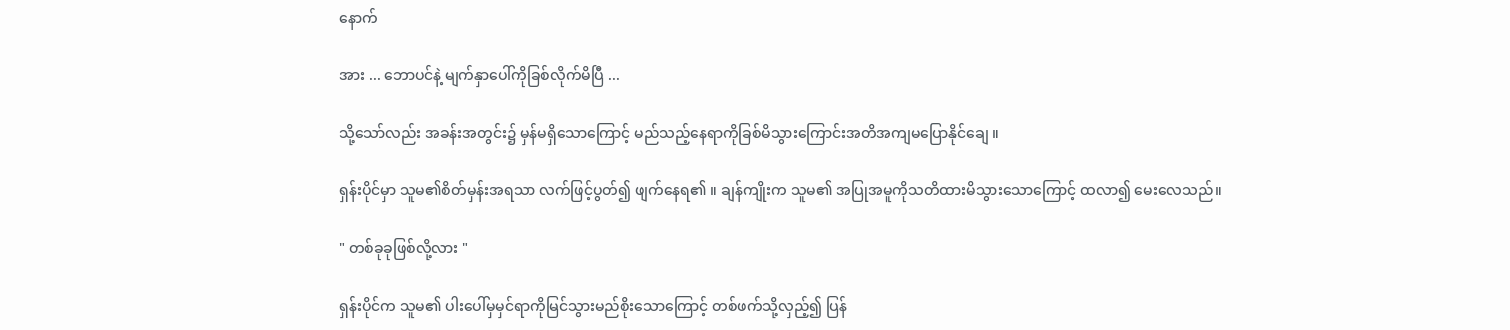နောက်

အား ... ဘောပင်နဲ့ မျက်နှာပေါ်ကိုခြစ်လိုက်မိပြီ ...

သို့သော်လည်း အခန်းအတွင်း၌ မှန်မရှိသောကြောင့် မည်သည့်နေရာကိုခြစ်မိသွားကြောင်းအတိအကျမပြောနိုင်ချေ ။

ရှန်းပိုင်မှာ သူမ၏စိတ်မှန်းအရသာ လက်ဖြင့်ပွတ်၍ ဖျက်နေရ၏ ။ ချန်ကျိုးက သူမ၏ အပြုအမူကိုသတိထားမိသွားသောကြောင့် ထလာ၍ မေးလေသည်။

" တစ်ခုခုဖြစ်လို့လား "

ရှန်းပိုင်က သူမ၏ ပါးပေါ်မှမှင်ရာကိုမြင်သွားမည်စိုးသောကြောင့် တစ်ဖက်သို့လှည့်၍ ပြန်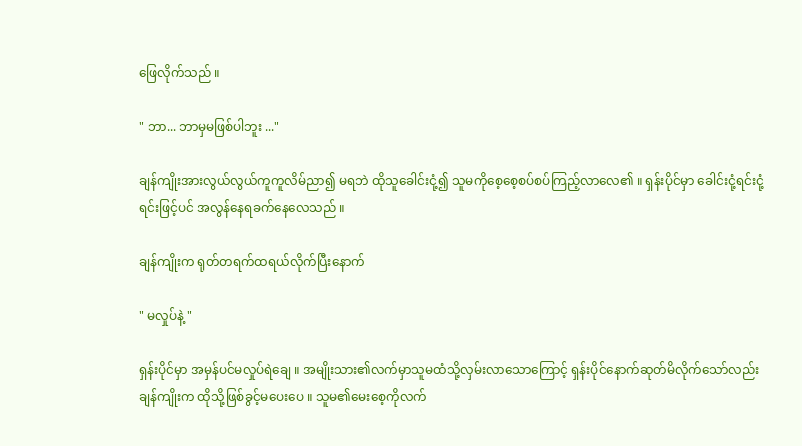ဖြေလိုက်သည် ။

" ဘာ... ဘာမှမဖြစ်ပါဘူး ..."

ချန်ကျိုးအားလွယ်လွယ်ကူကူလိမ်ညာ၍ မရဘဲ ထိုသူခေါင်းငုံ့၍ သူမကိုစေ့စေ့စပ်စပ်ကြည့်လာလေ၏ ။ ရှန်းပိုင်မှာ ခေါင်းငုံ့ရင်းငုံ့ရင်းဖြင့်ပင် အလွန်နေရခက်နေလေသည် ။

ချန်ကျိုးက ရုတ်တရက်ထရယ်လိုက်ပြီးနောက်

" မလှုပ်နဲ့ "

ရှန်းပိုင်မှာ အမှန်ပင်မလှုပ်ရဲချေ ။ အမျိုးသား၏လက်မှာသူမထံသို့လှမ်းလာသောကြောင့် ရှန်းပိုင်နောက်ဆုတ်မိလိုက်သော်လည်း ချန်ကျိုးက ထိုသို့ဖြစ်ခွင့်မပေးပေ ။ သူမ၏မေးစေ့ကိုလက်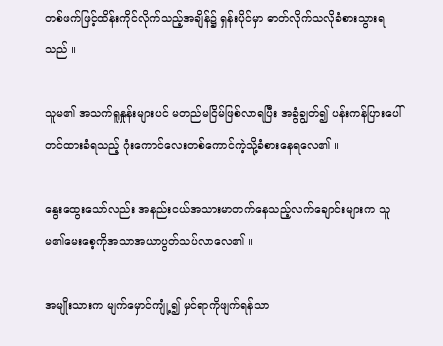တစ်ဖက်ဖြင့်ထိန်းကိုင်လိုက်သည့်အချိန်၌ ရှန်းပိုင်မှာ ဓာတ်လိုက်သလိုခံစားသွားရသည် ။

သူမ၏ အသက်ရူနှုန်းများပင် မတည်မငြိမ်ဖြစ်လာရပြီး အခွံချွတ်၍ ပန်းကန်ပြားပေါ်တင်ထားခံရသည့် ဂုံးကောင်လေးတစ်ကောင်ကဲ့သို့ခံစားနေရလေ၏ ။

နွေးထွေးသော်လည်း အနည်းငယ်အသားမာတက်နေသည့်လက်ချောင်းများက သူမ၏မေးစေ့ကိုအသာအယာပွတ်သပ်လာလေ၏ ။

အမျိုးသားက မျက်မှောင်ကျုံ့၍ မှင်ရာကိုဖျက်ရန်သာ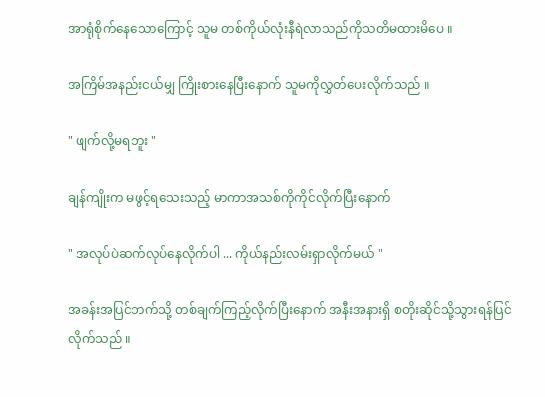အာရုံစိုက်နေသောကြောင့် သူမ တစ်ကိုယ်လုံးနီရဲလာသည်ကိုသတိမထားမိပေ ။

အကြိမ်အနည်းငယ်မျှ ကြိုးစားနေပြီးနောက် သူမကိုလွှတ်ပေးလိုက်သည် ။

" ဖျက်လို့မရဘူး "

ချန်ကျိုးက မဖွင့်ရသေးသည့် မာကာအသစ်ကိုကိုင်လိုက်ပြီးနောက်

" အလုပ်ပဲဆက်လုပ်နေလိုက်ပါ ... ကိုယ်နည်းလမ်းရှာလိုက်မယ် "

အခန်းအပြင်ဘက်သို့ တစ်ချက်ကြည့်လိုက်ပြီးနောက် အနီးအနားရှိ စတိုးဆိုင်သို့သွားရန်ပြင်လိုက်သည် ။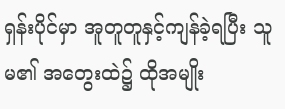ရှန်းပိုင်မှာ အူတူတူနှင့်ကျန်ခဲ့ရပြီး သူမ၏ အတွေးထဲ၌ ထိုအမျိုး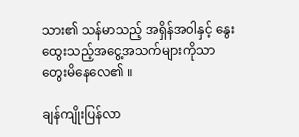သား၏ သန်မာသည့် အရှိန်အ၀ါနှင့် နွေးထွေးသည့်အငွေ့အသက်များကိုသာတွေးမိနေလေ၏ ။

ချန်ကျိုးပြန်လာ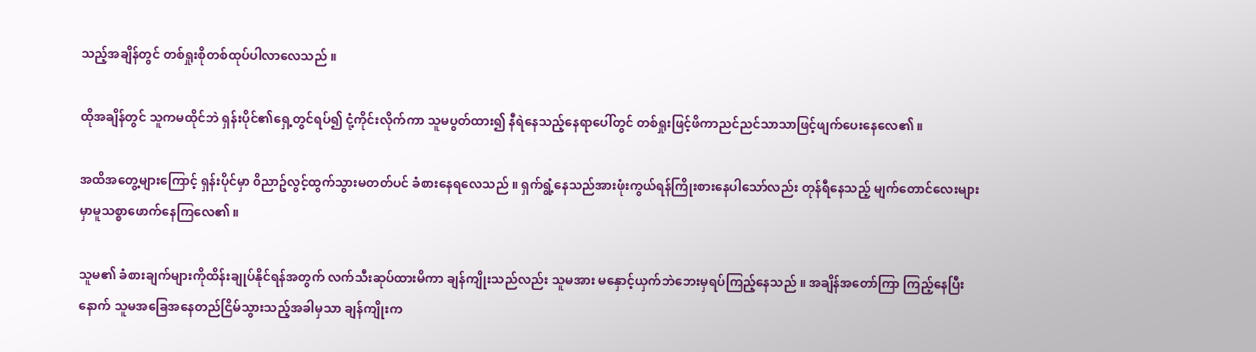သည့်အချိန်တွင် တစ်ရှုးစိုတစ်ထုပ်ပါလာလေသည် ။

ထိုအချိန်တွင် သူကမထိုင်ဘဲ ရှန်းပိုင်၏ရှေ့တွင်ရပ်၍ ငုံ့ကိုင်းလိုက်ကာ သူမပွတ်ထား၍ နီရဲနေသည့်နေရာပေါ်တွင် တစ်ရှုးဖြင့်ဖိကာညင်ညင်သာသာဖြင့်ဖျက်ပေးနေလေ၏ ။

အထိအတွေ့များကြောင့် ရှန်းပိုင်မှာ ၀ိညာဥ်လွင့်ထွက်သွားမတတ်ပင် ခံစားနေရလေသည် ။ ရှက်ရွံ့နေသည်အားဖုံးကွယ်ရန်ကြိုးစားနေပါသော်လည်း တုန်ရီနေသည့် မျက်တောင်လေးများမှာမူသစ္စာဖောက်နေကြလေ၏ ။

သူမ၏ ခံစားချက်များကိုထိန်းချုပ်နိုင်ရန်အတွက် လက်သီးဆုပ်ထားမိကာ ချန်ကျိုးသည်လည်း သူမအား မနှောင့်ယှက်ဘဲဘေးမှရပ်ကြည့်နေသည် ။ အချိန်အတော်ကြာ ကြည့်နေပြီးနောက် သူမအခြေအနေတည်ငြိမ်သွားသည့်အခါမှသာ ချန်ကျိုးက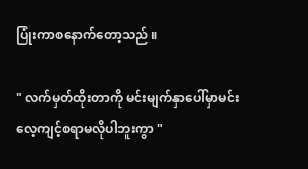ပြုံးကာစနောက်တော့သည် ။

" လက်မှတ်ထိုးတာကို မင်းမျက်နှာပေါ်မှာမင်းလေ့ကျင့်စရာမလိုပါဘူးကွာ "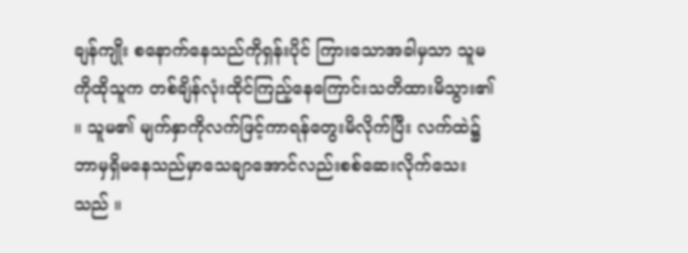ချန်ကျိုး စနောက်နေသည်ကိုရှန်းပိုင် ကြားသောအခါမှသာ သူမကိုထိုသူက တစ်ချိန်လုံးထိုင်ကြည့်နေကြောင်းသတိထားမိသွား၏ ။ သူမ၏ မျက်နှာကိုလက်ဖြင့်ကာရန်တွေးမိလိုက်ပြီး လက်ထဲ၌ ဘာမှရှိမနေသည်မှာသေချာအောင်လည်းစစ်ဆေးလိုက်သေးသည် ။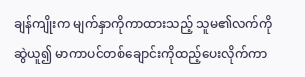ချန်ကျိုးက မျက်နှာကိုကာထားသည့် သူမ၏လက်ကိုဆွဲယူ၍ မာကာပင်တစ်ချောင်းကိုထည့်ပေးလိုက်ကာ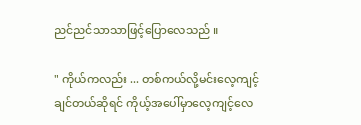ညင်ညင်သာသာဖြင့်ပြောလေသည် ။

" ကိုယ်ကလည်း ... တစ်ကယ်လို့မင်းလေ့ကျင့်ချင်တယ်ဆိုရင် ကိုယ့်အပေါ်မှာလေ့ကျင့်လေ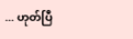... ဟုတ်ပြီ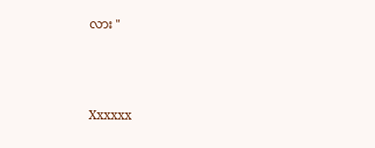လား "



Xxxxxx